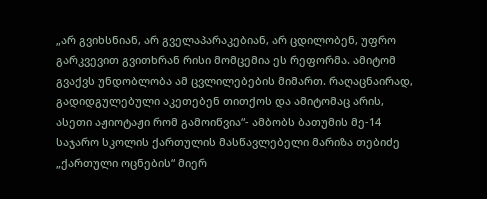„არ გვიხსნიან, არ გველაპარაკებიან, არ ცდილობენ, უფრო გარკვევით გვითხრან რისი მომცემია ეს რეფორმა. ამიტომ გვაქვს უნდობლობა ამ ცვლილებების მიმართ. რაღაცნაირად, გადიდგულებული აკეთებენ თითქოს და ამიტომაც არის, ასეთი აჟიოტაჟი რომ გამოიწვია“- ამბობს ბათუმის მე-14 საჯარო სკოლის ქართულის მასწავლებელი მარიზა თებიძე „ქართული ოცნების“ მიერ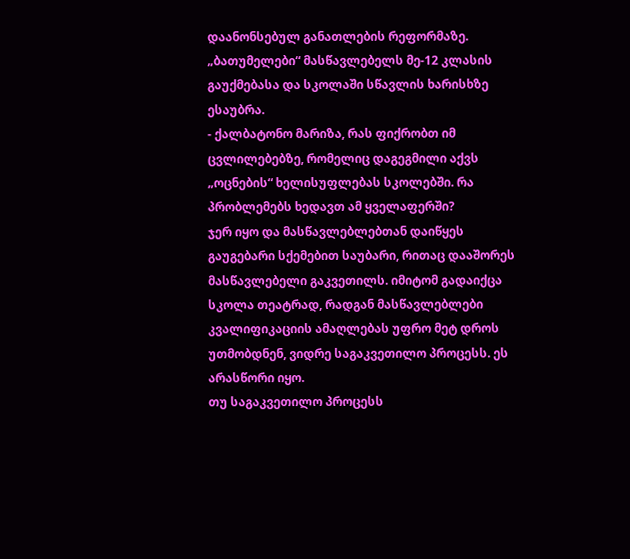დაანონსებულ განათლების რეფორმაზე.
„ბათუმელები“ მასწავლებელს მე-12 კლასის გაუქმებასა და სკოლაში სწავლის ხარისხზე ესაუბრა.
- ქალბატონო მარიზა, რას ფიქრობთ იმ ცვლილებებზე, რომელიც დაგეგმილი აქვს „ოცნების“ ხელისუფლებას სკოლებში. რა პრობლემებს ხედავთ ამ ყველაფერში?
ჯერ იყო და მასწავლებლებთან დაიწყეს გაუგებარი სქემებით საუბარი, რითაც დააშორეს მასწავლებელი გაკვეთილს. იმიტომ გადაიქცა სკოლა თეატრად, რადგან მასწავლებლები კვალიფიკაციის ამაღლებას უფრო მეტ დროს უთმობდნენ, ვიდრე საგაკვეთილო პროცესს. ეს არასწორი იყო.
თუ საგაკვეთილო პროცესს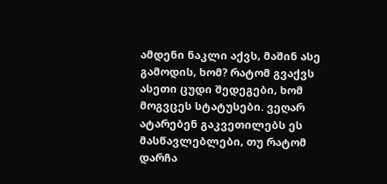ამდენი ნაკლი აქვს, მაშინ ასე გამოდის, ხომ? რატომ გვაქვს ასეთი ცუდი შედეგები, ხომ მოგვცეს სტატუსები. ვეღარ ატარებენ გაკვეთილებს ეს მასწავლებლები, თუ რატომ დარჩა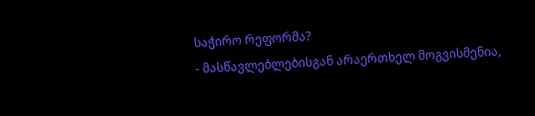საჭირო რეფორმა?
- მასწავლებლებისგან არაერთხელ მოგვისმენია,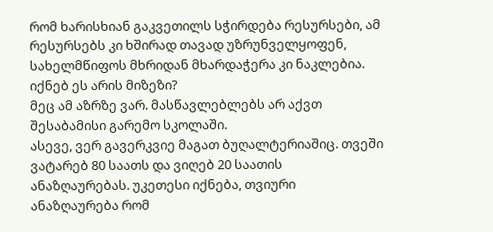რომ ხარისხიან გაკვეთილს სჭირდება რესურსები, ამ რესურსებს კი ხშირად თავად უზრუნველყოფენ, სახელმწიფოს მხრიდან მხარდაჭერა კი ნაკლებია. იქნებ ეს არის მიზეზი?
მეც ამ აზრზე ვარ. მასწავლებლებს არ აქვთ შესაბამისი გარემო სკოლაში.
ასევე, ვერ გავერკვიე მაგათ ბუღალტერიაშიც. თვეში ვატარებ 80 საათს და ვიღებ 20 საათის ანაზღაურებას. უკეთესი იქნება, თვიური ანაზღაურება რომ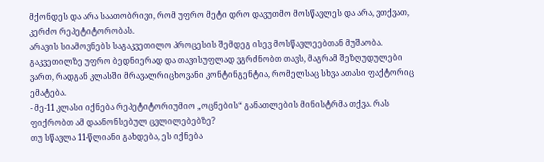მქონდეს და არა საათობრივი, რომ უფრო მეტი დრო დავუთმო მოსწავლეს და არა, ვთქვათ, კერძო რეპეტიტორობას.
არავის სიამოვნებს საგაკვეთილო პროცესის შემდეგ ისევ მოსწავლეებთან მუშაობა. გაკვეთილზე უფრო ბედნიერად და თავისუფლად ვგრძნობთ თავს, მაგრამ შეზღუდულები ვართ, რადგან კლასში მრავალრიცხოვანი კონტინგენტია, რომელსაც სხვა ათასი ფაქტორიც ემატება.
- მე-11 კლასი იქნება რეპეტიტორიუმიო „ოცნების“ განათლების მინისტრმა თქვა. რას ფიქრობთ ამ დაანონსებულ ცვლილებებზე?
თუ სწავლა 11-წლიანი გახდება, ეს იქნება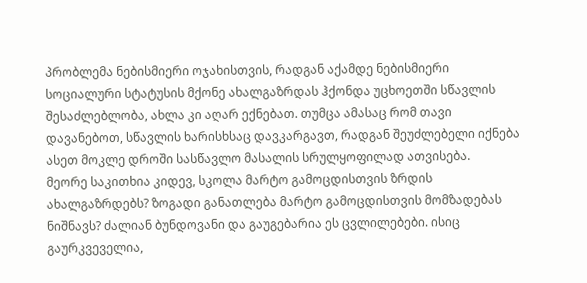პრობლემა ნებისმიერი ოჯახისთვის, რადგან აქამდე ნებისმიერი სოციალური სტატუსის მქონე ახალგაზრდას ჰქონდა უცხოეთში სწავლის შესაძლებლობა, ახლა კი აღარ ექნებათ. თუმცა ამასაც რომ თავი დავანებოთ, სწავლის ხარისხსაც დავკარგავთ, რადგან შეუძლებელი იქნება ასეთ მოკლე დროში სასწავლო მასალის სრულყოფილად ათვისება.
მეორე საკითხია კიდევ, სკოლა მარტო გამოცდისთვის ზრდის ახალგაზრდებს? ზოგადი განათლება მარტო გამოცდისთვის მომზადებას ნიშნავს? ძალიან ბუნდოვანი და გაუგებარია ეს ცვლილებები. ისიც გაურკვეველია,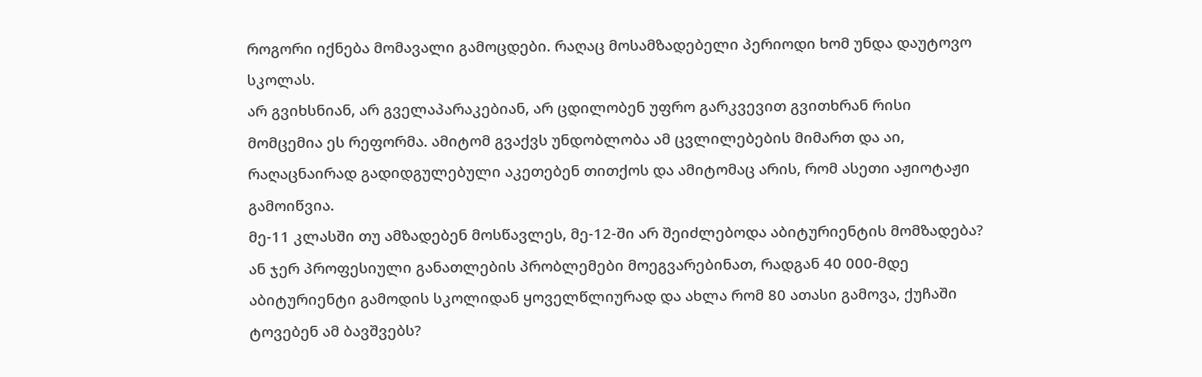როგორი იქნება მომავალი გამოცდები. რაღაც მოსამზადებელი პერიოდი ხომ უნდა დაუტოვო სკოლას.
არ გვიხსნიან, არ გველაპარაკებიან, არ ცდილობენ უფრო გარკვევით გვითხრან რისი მომცემია ეს რეფორმა. ამიტომ გვაქვს უნდობლობა ამ ცვლილებების მიმართ და აი, რაღაცნაირად გადიდგულებული აკეთებენ თითქოს და ამიტომაც არის, რომ ასეთი აჟიოტაჟი გამოიწვია.
მე-11 კლასში თუ ამზადებენ მოსწავლეს, მე-12-ში არ შეიძლებოდა აბიტურიენტის მომზადება?
ან ჯერ პროფესიული განათლების პრობლემები მოეგვარებინათ, რადგან 40 000-მდე აბიტურიენტი გამოდის სკოლიდან ყოველწლიურად და ახლა რომ 80 ათასი გამოვა, ქუჩაში ტოვებენ ამ ბავშვებს?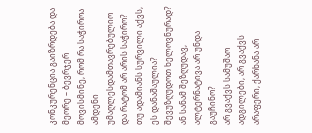კონკურენცია გაიზრდება და მეორე – ბევრჯერ მოვისმინე, რომ რა საჭიროა ამდენი უმაღლესდამთავრებულიო და რატომ არ არის საჭირო? თუ ადამიანს სურვილი აქვს, ეს დანაშაულია? შევუზღუდოთ ხელოვნურად? ან სანამ შეზღუდავ, ალტერნატივა არ უნდა გაუჩინო?
არ გვაქვს სამუშაო ადგილები, არ გვაქვს არაფერი, ქარხანა არ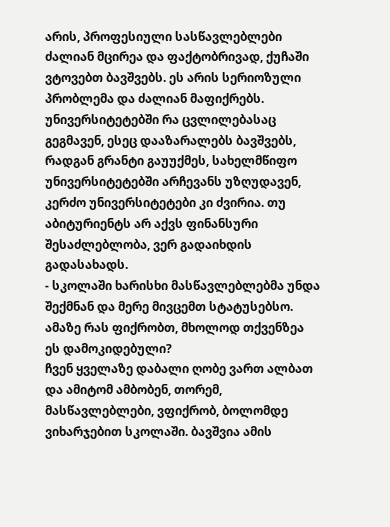არის, პროფესიული სასწავლებლები ძალიან მცირეა და ფაქტობრივად, ქუჩაში ვტოვებთ ბავშვებს. ეს არის სერიოზული პრობლემა და ძალიან მაფიქრებს.
უნივერსიტეტებში რა ცვლილებასაც გეგმავენ, ესეც დააზარალებს ბავშვებს, რადგან გრანტი გაუუქმეს, სახელმწიფო უნივერსიტეტებში არჩევანს უზღუდავენ, კერძო უნივერსიტეტები კი ძვირია. თუ აბიტურიენტს არ აქვს ფინანსური შესაძლებლობა, ვერ გადაიხდის გადასახადს.
- სკოლაში ხარისხი მასწავლებლებმა უნდა შექმნან და მერე მივცემთ სტატუსებსო. ამაზე რას ფიქრობთ, მხოლოდ თქვენზეა ეს დამოკიდებული?
ჩვენ ყველაზე დაბალი ღობე ვართ ალბათ და ამიტომ ამბობენ, თორემ, მასწავლებლები, ვფიქრობ, ბოლომდე ვიხარჯებით სკოლაში. ბავშვია ამის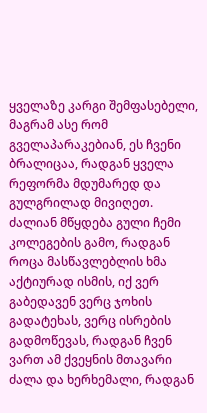ყველაზე კარგი შემფასებელი, მაგრამ ასე რომ გველაპარაკებიან, ეს ჩვენი ბრალიცაა, რადგან ყველა რეფორმა მდუმარედ და გულგრილად მივიღეთ.
ძალიან მწყდება გული ჩემი კოლეგების გამო, რადგან როცა მასწავლებლის ხმა აქტიურად ისმის, იქ ვერ გაბედავენ ვერც ჯოხის გადატეხას, ვერც ისრების გადმოწევას, რადგან ჩვენ ვართ ამ ქვეყნის მთავარი ძალა და ხერხემალი, რადგან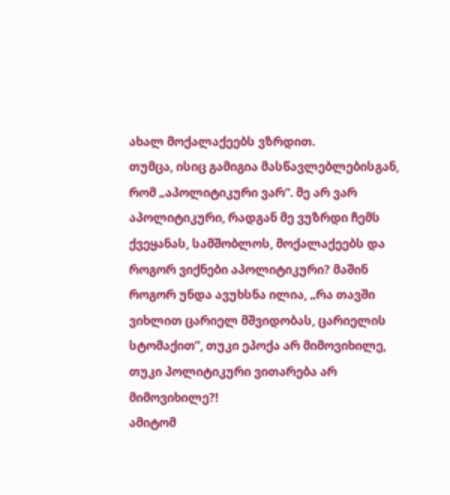ახალ მოქალაქეებს ვზრდით.
თუმცა, ისიც გამიგია მასწავლებლებისგან, რომ „აპოლიტიკური ვარ“. მე არ ვარ აპოლიტიკური, რადგან მე ვუზრდი ჩემს ქვეყანას, სამშობლოს, მოქალაქეებს და როგორ ვიქნები აპოლიტიკური? მაშინ როგორ უნდა ავუხსნა ილია, „რა თავში ვიხლით ცარიელ მშვიდობას, ცარიელის სტომაქით”, თუკი ეპოქა არ მიმოვიხილე, თუკი პოლიტიკური ვითარება არ მიმოვიხილე?!
ამიტომ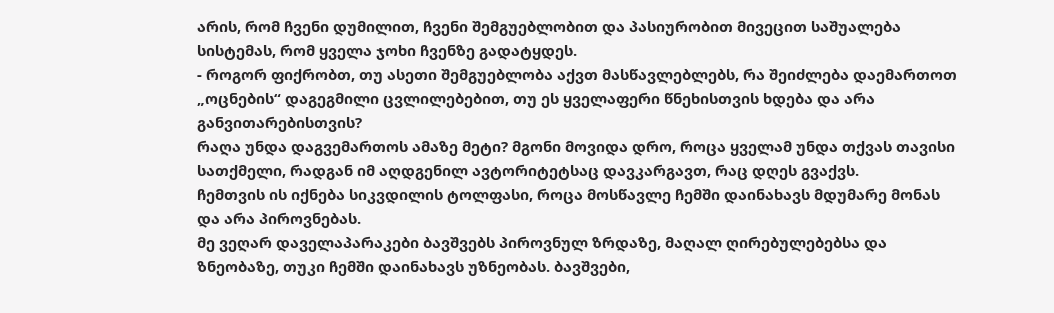არის, რომ ჩვენი დუმილით, ჩვენი შემგუებლობით და პასიურობით მივეცით საშუალება სისტემას, რომ ყველა ჯოხი ჩვენზე გადატყდეს.
- როგორ ფიქრობთ, თუ ასეთი შემგუებლობა აქვთ მასწავლებლებს, რა შეიძლება დაემართოთ „ოცნების“ დაგეგმილი ცვლილებებით, თუ ეს ყველაფერი წნეხისთვის ხდება და არა განვითარებისთვის?
რაღა უნდა დაგვემართოს ამაზე მეტი? მგონი მოვიდა დრო, როცა ყველამ უნდა თქვას თავისი სათქმელი, რადგან იმ აღდგენილ ავტორიტეტსაც დავკარგავთ, რაც დღეს გვაქვს.
ჩემთვის ის იქნება სიკვდილის ტოლფასი, როცა მოსწავლე ჩემში დაინახავს მდუმარე მონას და არა პიროვნებას.
მე ვეღარ დაველაპარაკები ბავშვებს პიროვნულ ზრდაზე, მაღალ ღირებულებებსა და ზნეობაზე, თუკი ჩემში დაინახავს უზნეობას. ბავშვები,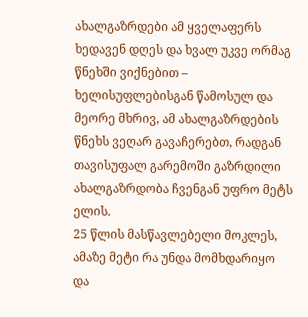ახალგაზრდები ამ ყველაფერს ხედავენ დღეს და ხვალ უკვე ორმაგ წნეხში ვიქნებით – ხელისუფლებისგან წამოსულ და მეორე მხრივ, ამ ახალგაზრდების წნეხს ვეღარ გავაჩერებთ, რადგან თავისუფალ გარემოში გაზრდილი ახალგაზრდობა ჩვენგან უფრო მეტს ელის.
25 წლის მასწავლებელი მოკლეს, ამაზე მეტი რა უნდა მომხდარიყო და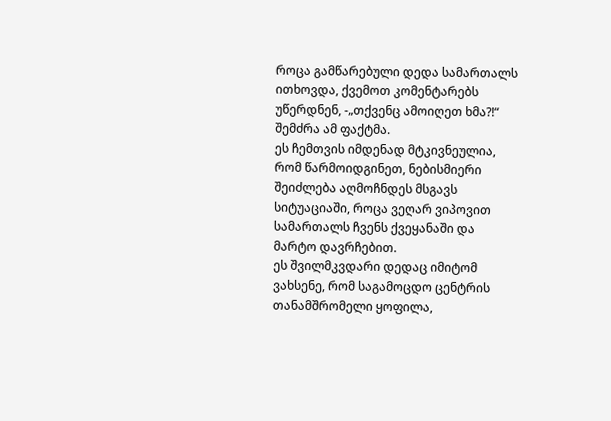როცა გამწარებული დედა სამართალს ითხოვდა, ქვემოთ კომენტარებს უწერდნენ, -„თქვენც ამოიღეთ ხმა?!“ შემძრა ამ ფაქტმა.
ეს ჩემთვის იმდენად მტკივნეულია, რომ წარმოიდგინეთ, ნებისმიერი შეიძლება აღმოჩნდეს მსგავს სიტუაციაში, როცა ვეღარ ვიპოვით სამართალს ჩვენს ქვეყანაში და მარტო დავრჩებით.
ეს შვილმკვდარი დედაც იმიტომ ვახსენე, რომ საგამოცდო ცენტრის თანამშრომელი ყოფილა,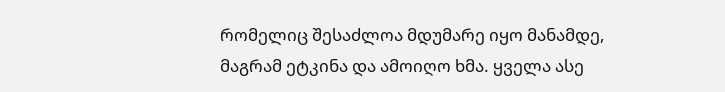რომელიც შესაძლოა მდუმარე იყო მანამდე, მაგრამ ეტკინა და ამოიღო ხმა. ყველა ასე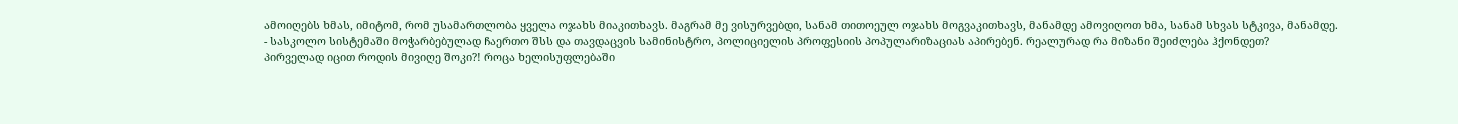ამოიღებს ხმას, იმიტომ, რომ უსამართლობა ყველა ოჯახს მიაკითხავს. მაგრამ მე ვისურვებდი, სანამ თითოეულ ოჯახს მოგვაკითხავს, მანამდე ამოვიღოთ ხმა, სანამ სხვას სტკივა, მანამდე.
- სასკოლო სისტემაში მოჭარბებულად ჩაერთო შსს და თავდაცვის სამინისტრო, პოლიციელის პროფესიის პოპულარიზაციას აპირებენ. რეალურად რა მიზანი შეიძლება ჰქონდეთ?
პირველად იცით როდის მივიღე შოკი?! როცა ხელისუფლებაში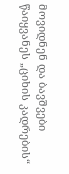მოვიდნენ და ბავშვები წაიყვანეს „ციხის კადრების“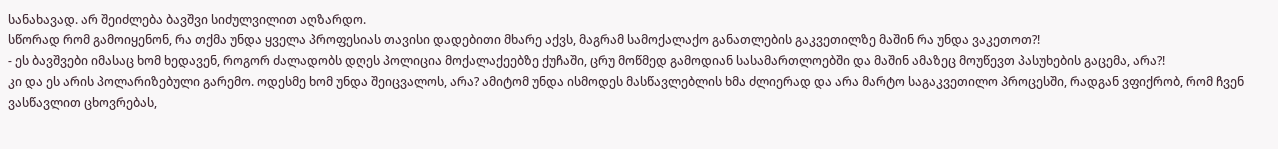სანახავად. არ შეიძლება ბავშვი სიძულვილით აღზარდო.
სწორად რომ გამოიყენონ, რა თქმა უნდა ყველა პროფესიას თავისი დადებითი მხარე აქვს, მაგრამ სამოქალაქო განათლების გაკვეთილზე მაშინ რა უნდა ვაკეთოთ?!
- ეს ბავშვები იმასაც ხომ ხედავენ, როგორ ძალადობს დღეს პოლიცია მოქალაქეებზე ქუჩაში, ცრუ მოწმედ გამოდიან სასამართლოებში და მაშინ ამაზეც მოუწევთ პასუხების გაცემა, არა?!
კი და ეს არის პოლარიზებული გარემო. ოდესმე ხომ უნდა შეიცვალოს, არა? ამიტომ უნდა ისმოდეს მასწავლებლის ხმა ძლიერად და არა მარტო საგაკვეთილო პროცესში, რადგან ვფიქრობ, რომ ჩვენ ვასწავლით ცხოვრებას,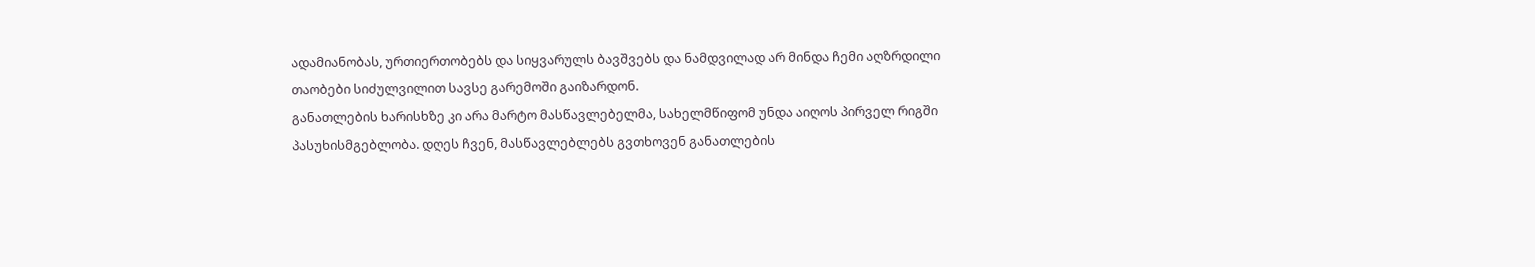ადამიანობას, ურთიერთობებს და სიყვარულს ბავშვებს და ნამდვილად არ მინდა ჩემი აღზრდილი თაობები სიძულვილით სავსე გარემოში გაიზარდონ.
განათლების ხარისხზე კი არა მარტო მასწავლებელმა, სახელმწიფომ უნდა აიღოს პირველ რიგში პასუხისმგებლობა. დღეს ჩვენ, მასწავლებლებს გვთხოვენ განათლების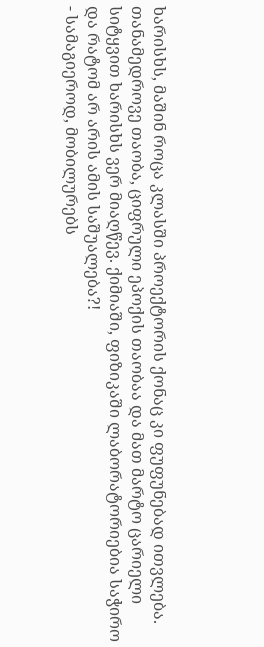ხარისხს, მაშინ როცა კლასში პროექტორის ქონაც კი ფუფუნებად ითვლება.
თანამედროვე თაობა, ციფრული ეპოქის თაობაა და მათ მარტო ცარიელი სიტყვით ხარისხს ვერ მიაღწევ. ქიმიაში, ფიზიკაში ლაბორატორიებია საჭირო და რატომ არ არის ამის საშუალება?!
- სამაგიეროდ, მობილურებს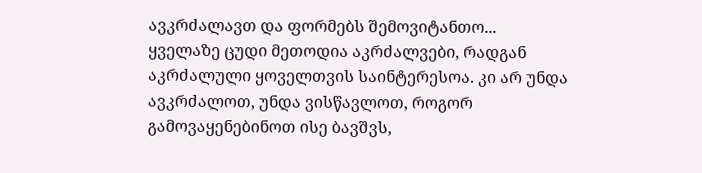ავკრძალავთ და ფორმებს შემოვიტანთო...
ყველაზე ცუდი მეთოდია აკრძალვები, რადგან აკრძალული ყოველთვის საინტერესოა. კი არ უნდა ავკრძალოთ, უნდა ვისწავლოთ, როგორ გამოვაყენებინოთ ისე ბავშვს,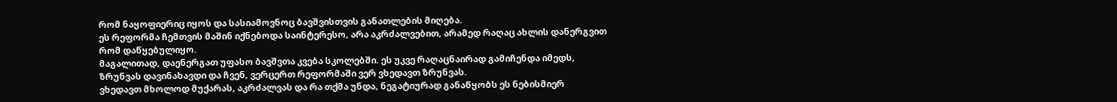რომ ნაყოფიერიც იყოს და სასიამოვნოც ბავშვისთვის განათლების მიღება.
ეს რეფორმა ჩემთვის მაშინ იქნებოდა საინტერესო, არა აკრძალვებით, არამედ რაღაც ახლის დანერგვით რომ დაწყებულიყო.
მაგალითად, დაენერგათ უფასო ბავშვთა კვება სკოლებში. ეს უკვე რაღაცნაირად გამიჩენდა იმედს, ზრუნვას დავინახავდი და ჩვენ, ვერცერთ რეფორმაში ვერ ვხედავთ ზრუნვას.
ვხედავთ მხოლოდ მუქარას, აკრძალვას და რა თქმა უნდა, ნეგატიურად განაწყობს ეს ნებისმიერ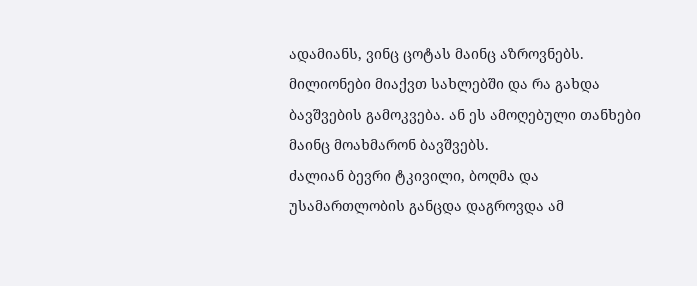ადამიანს, ვინც ცოტას მაინც აზროვნებს.
მილიონები მიაქვთ სახლებში და რა გახდა ბავშვების გამოკვება. ან ეს ამოღებული თანხები მაინც მოახმარონ ბავშვებს.
ძალიან ბევრი ტკივილი, ბოღმა და უსამართლობის განცდა დაგროვდა ამ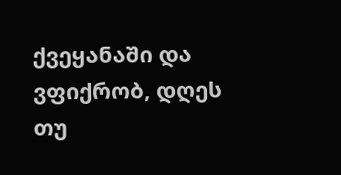ქვეყანაში და ვფიქრობ, დღეს თუ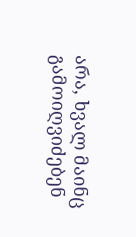არა, ხვალ მაინც გამოიღვიძებენ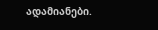ადამიანები.